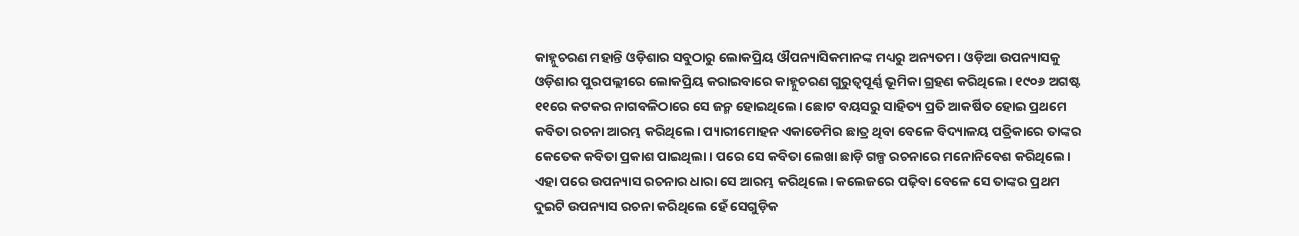କାହ୍ନୁଚରଣ ମହାନ୍ତି ଓଡ଼ିଶାର ସବୁଠାରୁ ଲୋକପ୍ରିୟ ଔପନ୍ୟାସିକମାନଙ୍କ ମଧ୍ୟରୁ ଅନ୍ୟତମ। ଓଡ଼ିଆ ଉପନ୍ୟାସକୁ ଓଡ଼ିଶାର ପୁରପଲ୍ଲୀରେ ଲୋକପ୍ରିୟ କରାଇବାରେ କାହ୍ନୁଚରଣ ଗୁରୁତ୍ବପୂର୍ଣ୍ଣ ଭୂମିକା ଗ୍ରହଣ କରିଥିଲେ। ୧୯୦୬ ଅଗଷ୍ଟ ୧୧ରେ କଟକର ନାଗବଳିଠାରେ ସେ ଜନ୍ମ ହୋଇଥିଲେ। ଛୋଟ ବୟସରୁ ସାହିତ୍ୟ ପ୍ରତି ଆକର୍ଷିତ ହୋଇ ପ୍ରଥମେ କବିତା ରଚନା ଆରମ୍ଭ କରିଥିଲେ। ପ୍ୟାରୀମୋହନ ଏକାଡେମିର ଛାତ୍ର ଥିବା ବେଳେ ବିଦ୍ୟାଳୟ ପତ୍ରିକାରେ ତାଙ୍କର କେତେକ କବିତା ପ୍ରକାଶ ପାଇଥିଲା। ପରେ ସେ କବିତା ଲେଖା ଛାଡ଼ି ଗଳ୍ପ ରଚନାରେ ମନୋନିବେଶ କରିଥିଲେ। ଏହା ପରେ ଉପନ୍ୟାସ ରଚନାର ଧାରା ସେ ଆରମ୍ଭ କରିଥିଲେ। କଲେଜରେ ପଢ଼ିବା ବେଳେ ସେ ତାଙ୍କର ପ୍ରଥମ ଦୁଇଟି ଉପନ୍ୟାସ ରଚନା କରିଥିଲେ ହେଁ ସେଗୁଡ଼ିକ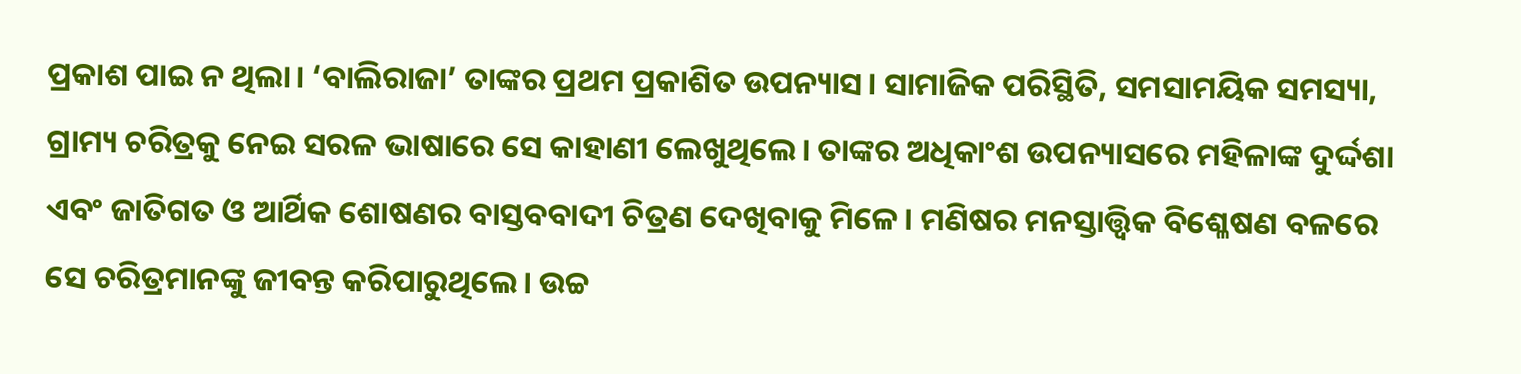ପ୍ରକାଶ ପାଇ ନ ଥିଲା। ‘ବାଲିରାଜା’ ତାଙ୍କର ପ୍ରଥମ ପ୍ରକାଶିତ ଉପନ୍ୟାସ। ସାମାଜିକ ପରିସ୍ଥିତି, ସମସାମୟିକ ସମସ୍ୟା, ଗ୍ରାମ୍ୟ ଚରିତ୍ରକୁ ନେଇ ସରଳ ଭାଷାରେ ସେ କାହାଣୀ ଲେଖୁଥିଲେ। ତାଙ୍କର ଅଧିକାଂଶ ଉପନ୍ୟାସରେ ମହିଳାଙ୍କ ଦୁର୍ଦ୍ଦଶା ଏବଂ ଜାତିଗତ ଓ ଆର୍ଥିକ ଶୋଷଣର ବାସ୍ତବବାଦୀ ଚିତ୍ରଣ ଦେଖିବାକୁ ମିଳେ। ମଣିଷର ମନସ୍ତାତ୍ତ୍ବିକ ବିଶ୍ଳେଷଣ ବଳରେ ସେ ଚରିତ୍ରମାନଙ୍କୁ ଜୀବନ୍ତ କରିପାରୁଥିଲେ। ଉଚ୍ଚ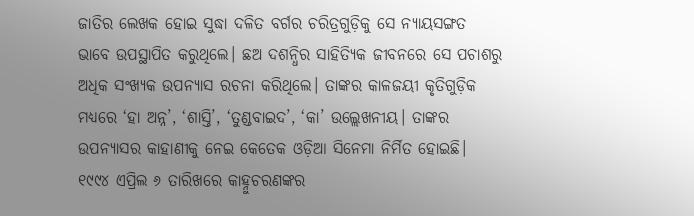ଜାତିର ଲେଖକ ହୋଇ ସୁଦ୍ଧା ଦଳିତ ବର୍ଗର ଚରିତ୍ରଗୁଡ଼ିକୁ ସେ ନ୍ୟାୟସଙ୍ଗତ ଭାବେ ଉପସ୍ଥାପିତ କରୁଥିଲେ। ଛଅ ଦଶନ୍ଧିର ସାହିତ୍ୟିକ ଜୀବନରେ ସେ ପଚାଶରୁ ଅଧିକ ସଂଖ୍ୟକ ଉପନ୍ୟାସ ରଚନା କରିଥିଲେ। ତାଙ୍କର କାଳଜୟୀ କୃତିଗୁଡ଼ିକ ମଧ୍ୟରେ ‘ହା ଅନ୍ନ’, ‘ଶାସ୍ତି’, ‘ତୁଣ୍ଡବାଇଦ’, ‘କା’ ଉଲ୍ଲେଖନୀୟ। ତାଙ୍କର ଉପନ୍ୟାସର କାହାଣୀକୁ ନେଇ କେତେକ ଓଡ଼ିଆ ସିନେମା ନିର୍ମିତ ହୋଇଛି। ୧୯୯୪ ଏପ୍ରିଲ ୬ ତାରିଖରେ କାହ୍ନୁଚରଣଙ୍କର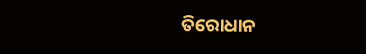ତିରୋଧାନ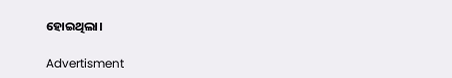ହୋଇଥିଲା।

Advertisment